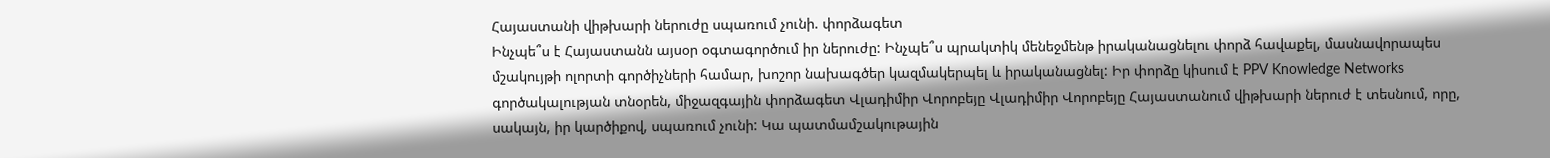Հայաստանի վիթխարի ներուժը սպառում չունի. փորձագետ
Ինչպե՞ս է Հայաստանն այսօր օգտագործում իր ներուժը: Ինչպե՞ս պրակտիկ մենեջմենթ իրականացնելու փորձ հավաքել, մասնավորապես մշակույթի ոլորտի գործիչների համար, խոշոր նախագծեր կազմակերպել և իրականացնել: Իր փորձը կիսում է PPV Knowledge Networks գործակալության տնօրեն, միջազգային փորձագետ Վլադիմիր Վորոբեյը Վլադիմիր Վորոբեյը Հայաստանում վիթխարի ներուժ է տեսնում, որը, սակայն, իր կարծիքով, սպառում չունի: Կա պատմամշակութային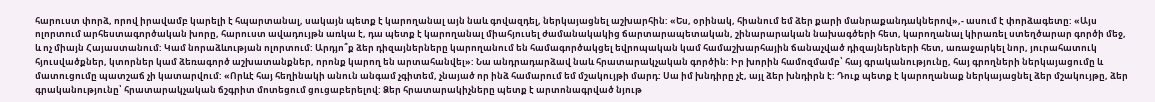հարուստ փորձ, որով իրավամբ կարելի է հպարտանալ, սակայն պետք է կարողանալ այն նաև գովազդել, ներկայացնել աշխարհին: «Ես, օրինակ, հիանում եմ ձեր քարի մանրաքանդակներով»,- ասում է փորձագետը: «Այս ոլորտում արհեստագործական խորը, հարուստ ավադույթն առկա է, դա պետք է կարողանալ միահյուսել ժամանակակից ճարտարապետական, շինարարական նախագծերի հետ, կարողանալ կիրառել ստեղծարար գործի մեջ, և ոչ միայն Հայաստանում: Կամ նորաձևության ոլորտում: Արդյո՞ք ձեր դիզայներները կարողանում են համագործակցել եվրոպական կամ համաշխարհային ճանաչված դիզայներների հետ, առաջարկել նոր, յուրահատուկ հյուսվածքներ, կտորներ կամ ձեռագործ աշխատանքներ, որոնք կարող են արտահանվել»: Նա անդրադարձավ նաև հրատարակչական գործին: Իր խորին համոզմամբ՝ հայ գրականությունը, հայ գրողների ներկայացումը և մատուցումը պատշաճ չի կատարվում: «Որևէ հայ հեղինակի անուն անգամ չգիտեմ, չնայած որ ինձ համարում եմ մշակույթի մարդ: Սա իմ խնդիրը չէ, այլ ձեր խնդիրն է: Դուք պետք է կարողանաք ներկայացնել ձեր մշակույթը, ձեր գրականությունը՝ հրատարակչական ճշգրիտ մոտեցում ցուցաբերելով: Ձեր հրատարակիչները պետք է արտոնագրված նյութ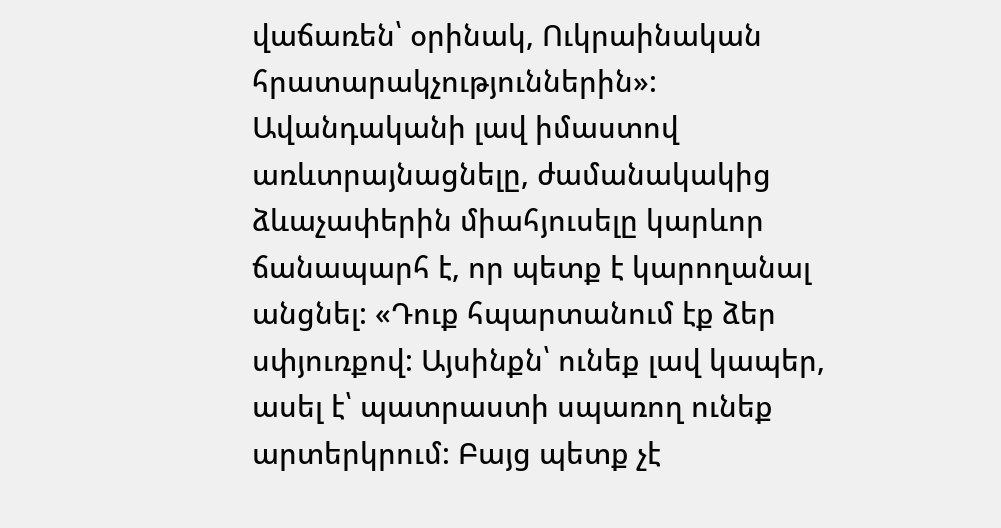վաճառեն՝ օրինակ, Ուկրաինական հրատարակչություններին»: Ավանդականի լավ իմաստով առևտրայնացնելը, ժամանակակից ձևաչափերին միահյուսելը կարևոր ճանապարհ է, որ պետք է կարողանալ անցնել: «Դուք հպարտանում էք ձեր սփյուռքով: Այսինքն՝ ունեք լավ կապեր, ասել է՝ պատրաստի սպառող ունեք արտերկրում: Բայց պետք չէ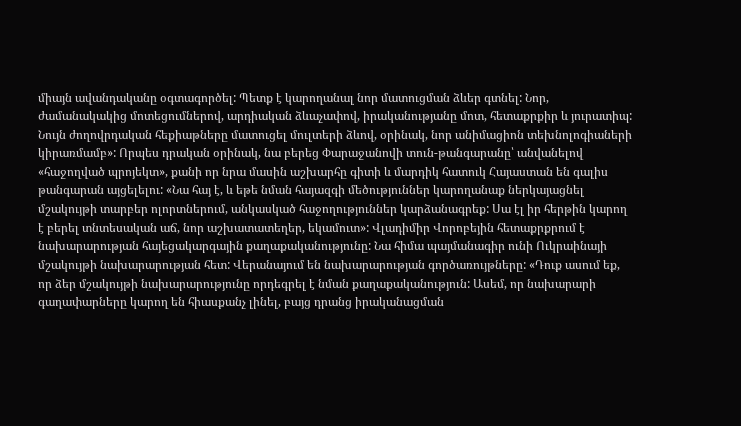միայն ավանդականը օգտագործել: Պետք է կարողանալ նոր մատուցման ձևեր գտնել: Նոր, ժամանակակից մոտեցումներով, արդիական ձևաչափով, իրականությանը մոտ, հետաքրքիր և յուրատիպ: Նույն ժողովրդական հեքիաթները մատուցել մուլտերի ձևով, օրինակ, նոր անիմացիոն տեխնոլոգիաների կիրառմամբ»: Որպես դրական օրինակ, նա բերեց Փարաջանովի տուն-թանգարանը՝ անվանելով «հաջողված պրոյեկտ», քանի որ նրա մասին աշխարհը գիտի և մարդիկ հատուկ Հայաստան են գալիս թանգարան այցելելու: «Նա հայ է, և եթե նման հայազգի մեծություններ կարողանաք ներկայացնել մշակույթի տարբեր ոլորտներում, անկասկած հաջողություններ կարձանագրեք: Սա էլ իր հերթին կարող է բերել տնտեսական աճ, նոր աշխատատեղեր, եկամուտ»: Վլադիմիր Վորոբեյին հետաքրքրում է նախարարության հայեցակարգային քաղաքականությունը: Նա հիմա պայմանագիր ունի Ուկրաինայի մշակույթի նախարարության հետ: Վերանայում են նախարարության գործառույթները: «Դուք ասում եք, որ ձեր մշակույթի նախարարությունը որդեգրել է նման քաղաքականություն: Ասեմ, որ նախարարի գաղափարները կարող են հիասքանչ լինել, բայց դրանց իրականացման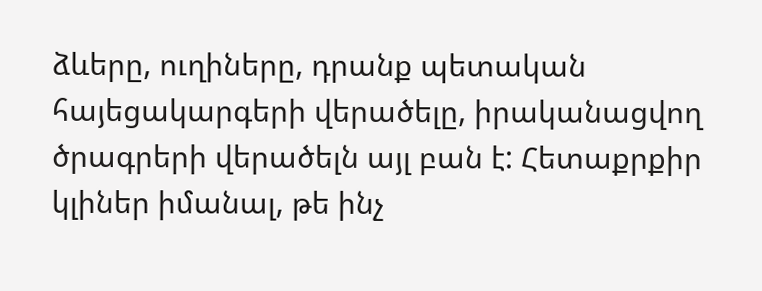ձևերը, ուղիները, դրանք պետական հայեցակարգերի վերածելը, իրականացվող ծրագրերի վերածելն այլ բան է: Հետաքրքիր կլիներ իմանալ, թե ինչ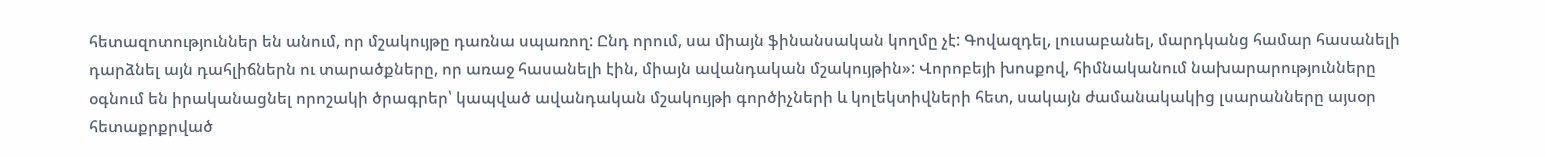հետազոտություններ են անում, որ մշակույթը դառնա սպառող: Ընդ որում, սա միայն ֆինանսական կողմը չէ: Գովազդել, լուսաբանել, մարդկանց համար հասանելի դարձնել այն դահլիճներն ու տարածքները, որ առաջ հասանելի էին, միայն ավանդական մշակույթին»: Վորոբեյի խոսքով, հիմնականում նախարարությունները օգնում են իրականացնել որոշակի ծրագրեր՝ կապված ավանդական մշակույթի գործիչների և կոլեկտիվների հետ, սակայն ժամանակակից լսարանները այսօր հետաքրքրված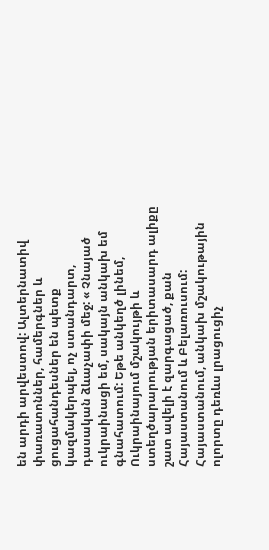են արդի արվեստով: Ալտերնատիվ փառատոններ, համերգներ և ցուցահանդեսներ են պետք կազմակերպել, ոչ ստանդարտ, դասական ձևաչափի մեջ: « Չնայած ուկրաինացի եմ, սակայն անկախ եմ գնահատում: Եթե անկեղծ լինեմ, Ուկրաինայում մշակույթի և ստեղծարարության երիտասարդ ալիքը շատ ավելի է զարգացած, քան Հայաստանում և Բելառուսում: Հայաստանում, անկախ մշակութային ոլորտը դեռևս լրացուցիչ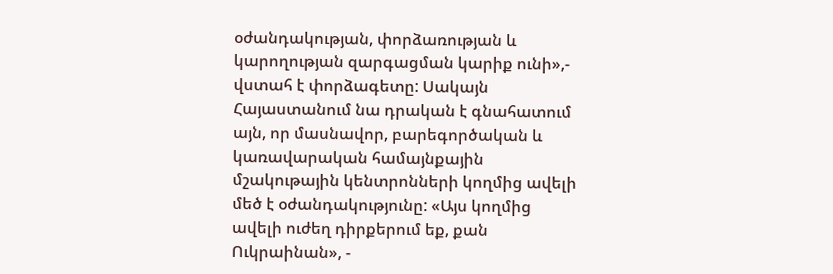օժանդակության, փորձառության և կարողության զարգացման կարիք ունի»,- վստահ է փորձագետը: Սակայն Հայաստանում նա դրական է գնահատում այն, որ մասնավոր, բարեգործական և կառավարական համայնքային մշակութային կենտրոնների կողմից ավելի մեծ է օժանդակությունը: «Այս կողմից ավելի ուժեղ դիրքերում եք, քան Ուկրաինան», -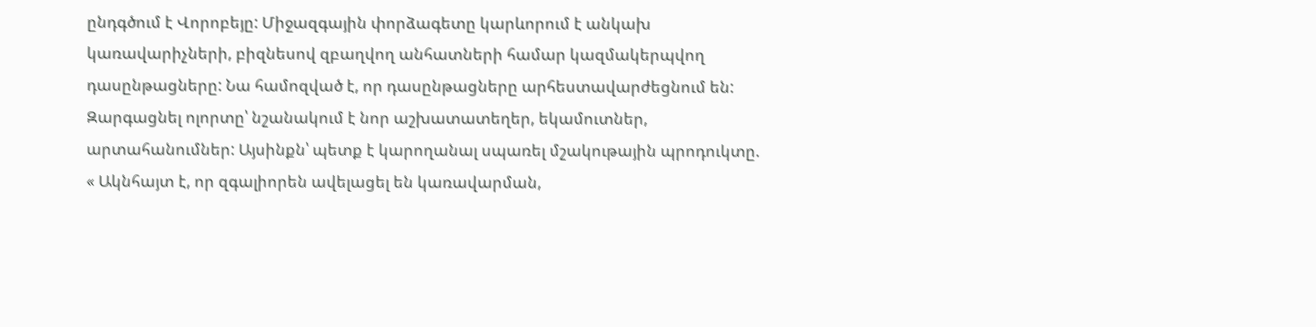ընդգծում է Վորոբեյը: Միջազգային փորձագետը կարևորում է անկախ կառավարիչների, բիզնեսով զբաղվող անհատների համար կազմակերպվող դասընթացները: Նա համոզված է, որ դասընթացները արհեստավարժեցնում են: Զարգացնել ոլորտը՝ նշանակում է նոր աշխատատեղեր, եկամուտներ, արտահանումներ: Այսինքն՝ պետք է կարողանալ սպառել մշակութային պրոդուկտը. « Ակնհայտ է, որ զգալիորեն ավելացել են կառավարման,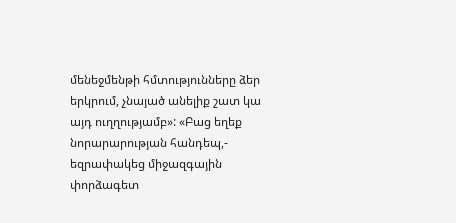մենեջմենթի հմտությունները ձեր երկրում, չնայած անելիք շատ կա այդ ուղղությամբ»: «Բաց եղեք նորարարության հանդեպ,- եզրափակեց միջազգային փորձագետ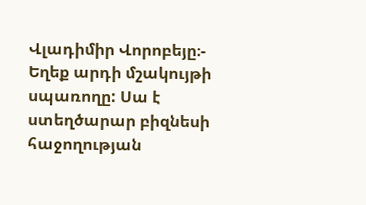Վլադիմիր Վորոբեյը։- Եղեք արդի մշակույթի սպառողը: Սա է ստեղծարար բիզնեսի հաջողության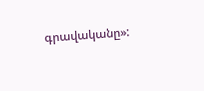գրավականը»: